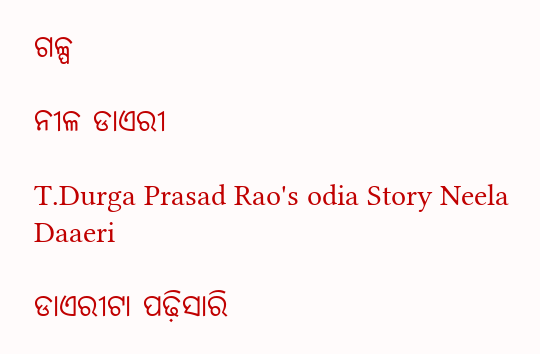ଗଳ୍ପ

ନୀଳ ଡାଏରୀ

T.Durga Prasad Rao's odia Story Neela Daaeri

ଡାଏରୀଟା ପଢ଼ିସାରି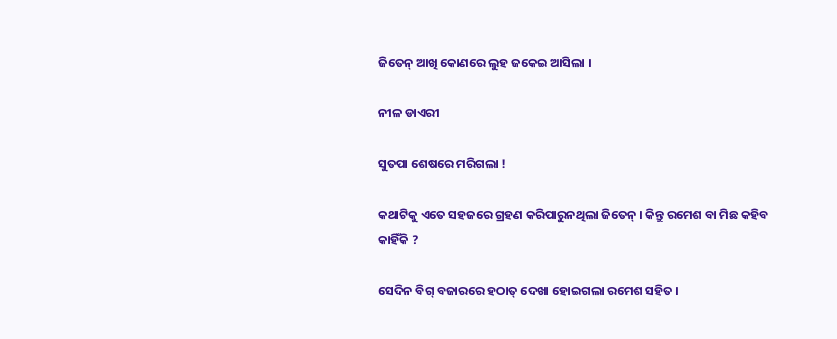ଜିତେନ୍ ଆଖି କୋଣରେ ଲୁହ ଜକେଇ ଆସିଲା ।

ନୀଳ ଡାଏରୀ

ସୁତପା ଶେଷରେ ମରିଗଲା !

କଥାଟିକୁ ଏତେ ସହଜରେ ଗ୍ରହଣ କରିପାରୁନଥିଲା ଜିତେନ୍ । କିନ୍ତୁ ରମେଶ ବା ମିଛ କହିବ କାହିଁକି ?

ସେଦିନ ବିଗ୍ ବଜାରରେ ହଠାତ୍ ଦେଖା ହୋଇଗଲା ରମେଶ ସହିତ ।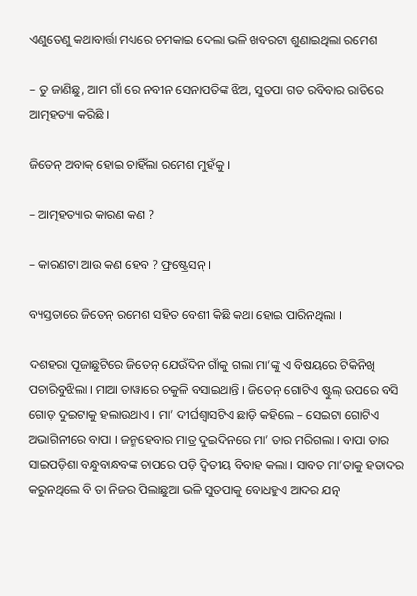ଏଣୁତେଣୁ କଥାବାର୍ତ୍ତା ମଧ୍ୟରେ ଚମକାଇ ଦେଲା ଭଳି ଖବରଟା ଶୁଣାଇଥିଲା ରମେଶ

– ତୁ ଜାଣିଛୁ, ଆମ ଗାଁ ରେ ନବୀନ ସେନାପତିଙ୍କ ଝିଅ, ସୁତପା ଗତ ରବିବାର ରାତିରେ ଆତ୍ମହତ୍ୟା କରିଛି ।

ଜିତେନ୍ ଅବାକ୍ ହୋଇ ଚାହିଁଲା ରମେଶ ମୁହଁକୁ ।

– ଆତ୍ମହତ୍ୟାର କାରଣ କଣ ?

– କାରଣଟା ଆଉ କଣ ହେବ ? ଫ୍ରଷ୍ଟ୍ରେସନ୍ ।

ବ୍ୟସ୍ତତାରେ ଜିତେନ୍ ରମେଶ ସହିତ ବେଶୀ କିଛି କଥା ହୋଇ ପାରିନଥିଲା ।

ଦଶହରା ପୂଜାଛୁଟିରେ ଜିତେନ୍ ଯେଉଁଦିନ ଗାଁକୁ ଗଲା ମା’ଙ୍କୁ ଏ ବିଷୟରେ ଟିକିନିଖି ପଚାରିବୁଝିଲା । ମାଆ ତାୱାରେ ଚକୁଳି ବସାଇଥାନ୍ତି । ଜିତେନ୍ ଗୋଟିଏ ଷ୍ଟୁଲ୍ ଉପରେ ବସି ଗୋଡ଼ ଦୁଇଟାକୁ ହଲାଉଥାଏ । ମା’ ଦୀର୍ଘଶ୍ୱାସଟିଏ ଛାଡ଼ି କହିଲେ – ସେଇଟା ଗୋଟିଏ ଅଭାଗିନୀରେ ବାପା । ଜନ୍ମହେବାର ମାତ୍ର ଦୁଇଦିନରେ ମା’ ତାର ମରିଗଲା । ବାପା ତାର ସାଇପଡ଼ିଶା ବନ୍ଧୁବାନ୍ଧବଙ୍କ ଚାପରେ ପଡ଼ି ଦ୍ୱିତୀୟ ବିବାହ କଲା । ସାବତ ମା’ତାକୁ ହତାଦର କରୁନଥିଲେ ବି ତା ନିଜର ପିଲାଛୁଆ ଭଳି ସୁତପାକୁ ବୋଧହୁଏ ଆଦର ଯତ୍ନ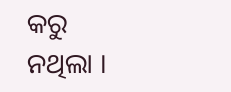କରୁ ନଥିଲା ।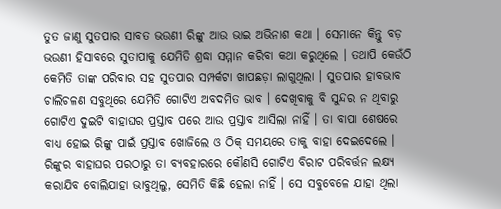ତୁତ ଜାଣୁ ସୁତପାର ସାବତ ଭଉଣୀ ରିଙ୍କୁ ଆଉ ଭାଇ ଅଭିନାଶ କଥା । ସେମାନେ କିନ୍ତୁ ବଡ଼ ଭଉଣୀ ହିସାବରେ ସୁତାପାକୁ ଯେମିତି ଶ୍ରଦ୍ଧା ସମ୍ମାନ କରିବା କଥା କରୁଥିଲେ । ତଥାପି କେଉଁଠି କେମିତି ତାଙ୍କ ପରିବାର ସହ ସୁତପାର ସମ୍ପର୍କଟା ଖାପଛଡ଼ା ଲାଗୁଥିଲା । ସୁତପାର ହାବଭାବ ଚାଲିଚଳଣ ସବୁଥିରେ ଯେମିତି ଗୋଟିଏ ଅବଦମିତ ଭାବ । ଦେଖିବାକୁ ବି ସୁନ୍ଦର ନ ଥିବାରୁ ଗୋଟିଏ ଦୁଇଟି ବାହାଘର ପ୍ରସ୍ତାବ ପରେ ଆଉ ପ୍ରସ୍ତାବ ଆସିଲା ନାହିଁ । ତା ବାପା ଶେଷରେ ବାଧ୍ୟ ହୋଇ ରିଙ୍କୁ ପାଇଁ ପ୍ରସ୍ତାବ ଖୋଜିଲେ ଓ ଠିକ୍ ସମୟରେ ତାକୁ ବାହା ଦେଇଦେଲେ । ରିଙ୍କୁର ବାହାଘର ପରଠାରୁ ତା ବ୍ୟବହାରରେ କୌଣସି ଗୋଟିଏ ବିରାଟ ପରିବର୍ତ୍ତନ ଲକ୍ଷ୍ୟ କରାଯିବ ବୋଲିଯାହା ଭାବୁଥିଲୁ, ସେମିତି କିଛି ହେଲା ନାହିଁ । ସେ ସବୁବେଳେ ଯାହା ଥିଲା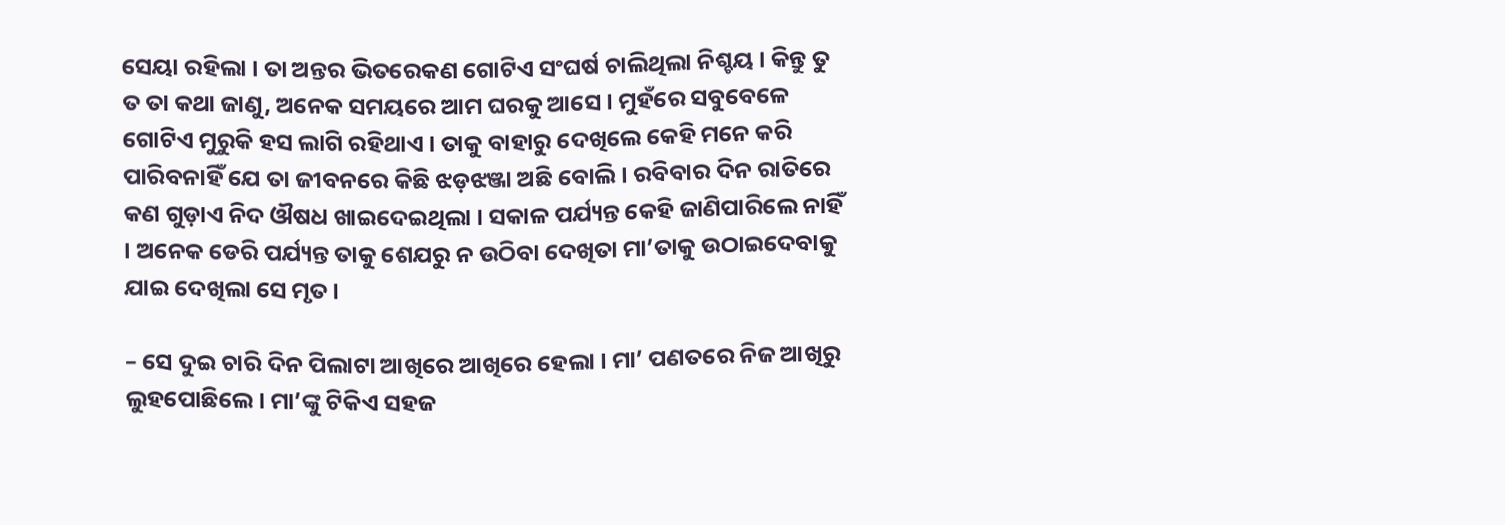ସେୟା ରହିଲା । ତା ଅନ୍ତର ଭିତରେକଣ ଗୋଟିଏ ସଂଘର୍ଷ ଚାଲିଥିଲା ନିଶ୍ଚୟ । କିନ୍ତୁ ତୁ ତ ତା କଥା ଜାଣୁ, ଅନେକ ସମୟରେ ଆମ ଘରକୁ ଆସେ । ମୁହଁରେ ସବୁବେଳେ ଗୋଟିଏ ମୁରୁକି ହସ ଲାଗି ରହିଥାଏ । ତାକୁ ବାହାରୁ ଦେଖିଲେ କେହି ମନେ କରି ପାରିବନାହିଁ ଯେ ତା ଜୀବନରେ କିଛି ଝଡ଼ଝଞ୍ଜା ଅଛି ବୋଲି । ରବିବାର ଦିନ ରାତିରେ କଣ ଗୁଡ଼ାଏ ନିଦ ଔଷଧ ଖାଇଦେଇଥିଲା । ସକାଳ ପର୍ଯ୍ୟନ୍ତ କେହି ଜାଣିପାରିଲେ ନାହିଁ । ଅନେକ ଡେରି ପର୍ଯ୍ୟନ୍ତ ତାକୁ ଶେଯରୁ ନ ଉଠିବା ଦେଖିତା ମା’ତାକୁ ଉଠାଇଦେବାକୁ ଯାଇ ଦେଖିଲା ସେ ମୃତ ।

– ସେ ଦୁଇ ଚାରି ଦିନ ପିଲାଟା ଆଖିରେ ଆଖିରେ ହେଲା । ମା’ ପଣତରେ ନିଜ ଆଖିରୁ ଲୁହପୋଛିଲେ । ମା’ଙ୍କୁ ଟିକିଏ ସହଜ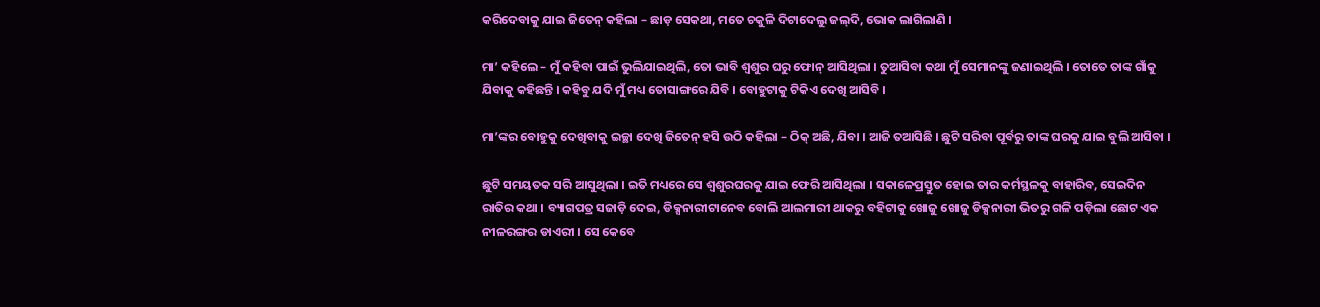କରିଦେବାକୁ ଯାଇ ଜିତେନ୍ କହିଲା – ଛାଡ଼ ସେକଥା, ମତେ ଚକୁଳି ଦିଟାଦେଲୁ ଜଲ୍‌ଦି, ଭୋକ ଲାଗିଲାଣି ।

ମା’ କହିଲେ – ମୁଁ କହିବା ପାଇଁ ଭୁଲିଯାଇଥିଲି, ତୋ ଭାବି ଶ୍ୱଶୁର ଘରୁ ଫୋନ୍ ଆସିଥିଲା । ତୁଆସିବା କଥା ମୁଁ ସେମାନଙ୍କୁ ଜଣାଇଥିଲି । ତୋତେ ତାଙ୍କ ଗାଁକୁ ଯିବାକୁ କହିଛନ୍ତି । କହିବୁ ଯଦି ମୁଁ ମଧ୍ୟ ତୋସାଙ୍ଗରେ ଯିବି । ବୋହୁଟାକୁ ଟିକିଏ ଦେଖି ଆସିବି ।

ମା’ଙ୍କର ବୋହୁକୁ ଦେଖିବାକୁ ଇଚ୍ଛା ଦେଖି ଜିତେନ୍ ହସି ଉଠି କହିଲା – ଠିକ୍ ଅଛି, ଯିବା । ଆଜି ତଆସିଛି । ଛୁଟି ସରିବା ପୂର୍ବରୁ ତାଙ୍କ ଘରକୁ ଯାଇ ବୁଲି ଆସିବା ।

ଛୁଟି ସମୟତକ ସରି ଆସୁଥିଲା । ଇତି ମଧ୍ୟରେ ସେ ଶ୍ୱଶୁରଘରକୁ ଯାଇ ଫେରି ଆସିଥିଲା । ସକାଳେପ୍ରସ୍ତୁତ ହୋଇ ତାର କର୍ମସ୍ଥଳକୁ ବାହାରିବ, ସେଇଦିନ ରାତିର କଥା । ବ୍ୟାଗପତ୍ର ସଜାଡ଼ି ଦେଇ, ଡିକ୍ସନାରୀଟାନେବ ବୋଲି ଆଲମାରୀ ଥାକରୁ ବହିଟାକୁ ଖୋଜୁ ଖୋଜୁ ଡିକ୍ସନାରୀ ଭିତରୁ ଗଳି ପଡ଼ିଲା ଛୋଟ ଏକ ନୀଳରଙ୍ଗର ଡାଏରୀ । ସେ କେବେ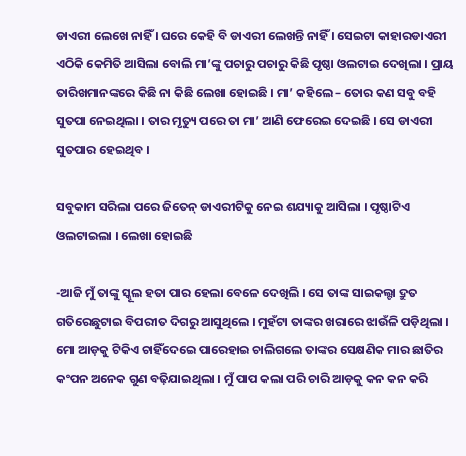ଡାଏରୀ ଲେଖେ ନାହିଁ । ଘରେ କେହି ବି ଡାଏରୀ ଲେଖନ୍ତି ନାହିଁ । ସେଇଟା କାହାରଡାଏରୀ ଏଠିକି କେମିତି ଆସିଲା ବୋଲି ମା’ଙ୍କୁ ପଚାରୁ ପଚାରୁ କିଛି ପୃଷ୍ଠା ଓଲଟାଇ ଦେଖିଲା । ପ୍ରାୟ ତାରିଖମାନଙ୍କରେ କିଛି ନା କିଛି ଲେଖା ହୋଇଛି । ମା’ କହିଲେ – ତୋର କଣ ସବୁ ବହି ସୁତପା ନେଇଥିଲା । ତାର ମୃତ୍ୟୁ ପରେ ତା ମା’ ଆଣି ଫେରେଇ ଦେଇଛି । ସେ ଡାଏରୀ ସୁତପାର ହେଇଥିବ ।

ସବୁକାମ ସରିଲା ପରେ ଜିତେନ୍ ଡାଏରୀଟିକୁ ନେଇ ଶଯ୍ୟାକୁ ଆସିଲା । ପୃଷ୍ଠାଟିଏ ଓଲଟାଇଲା । ଲେଖା ହୋଇଛି

-ଆଜି ମୁଁ ତାଙ୍କୁ ସ୍କୂଲ ହତା ପାର ହେଲା ବେଳେ ଦେଖିଲି । ସେ ତାଙ୍କ ସାଇକଲ୍ଟା ଦ୍ରୁତ ଗତିରେଛୁଟାଇ ବିପରୀତ ଦିଗରୁ ଆସୁଥିଲେ । ମୁହଁଟା ତାଙ୍କର ଖରାରେ ଝାଉଁଳି ପଡ଼ିଥିଲା । ମୋ ଆଡ଼କୁ ଟିକିଏ ଚାହିଁଦେଇେ ପାରେହାଇ ଚାଲିଗଲେ ତାଙ୍କର ସେକ୍ଷଣିକ ମାର ଛାତିର କଂପନ ଅନେକ ଗୁଣ ବଢ଼ିଯାଇଥିଲା । ମୁଁ ପାପ କଲା ପରି ଚାରି ଆଡ଼କୁ କନ କନ କରି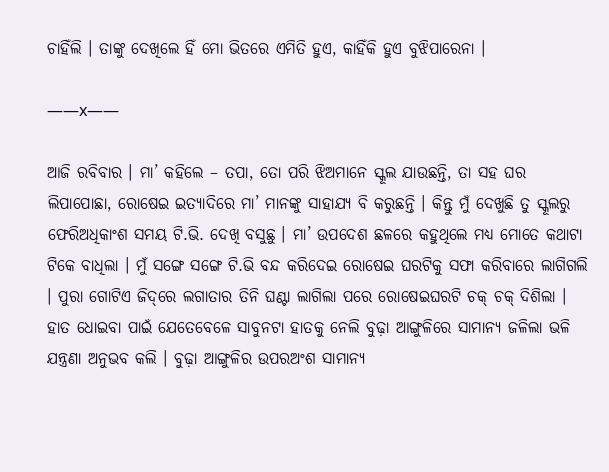ଚାହିଁଲି । ତାଙ୍କୁ ଦେଖିଲେ ହିଁ ମୋ ଭିତରେ ଏମିତି ହୁଏ, କାହିଁକି ହୁଏ ବୁଝିପାରେନା ।

——x——

ଆଜି ରବିବାର । ମା’ କହିଲେ – ତପା, ତୋ ପରି ଝିଅମାନେ ସ୍କୂଲ ଯାଉଛନ୍ତି, ତା ସହ ଘର ଲିପାପୋଛା, ରୋଷେଇ ଇତ୍ୟାଦିରେ ମା’ ମାନଙ୍କୁ ସାହାଯ୍ୟ ବି କରୁଛନ୍ତି । କିନ୍ତୁ ମୁଁ ଦେଖୁଛି ତୁ ସ୍କୂଲରୁ ଫେରିଅଧିକାଂଶ ସମୟ ଟି.ଭି. ଦେଖି ବସୁଛୁ । ମା’ ଉପଦେଶ ଛଳରେ କହୁଥିଲେ ମଧ୍ୟ ମୋତେ କଥାଟା ଟିକେ ବାଧିଲା । ମୁଁ ସଙ୍ଗେ ସଙ୍ଗେ ଟି.ଭି ବନ୍ଦ କରିଦେଇ ରୋଷେଇ ଘରଟିକୁ ସଫା କରିବାରେ ଲାଗିଗଲି । ପୁରା ଗୋଟିଏ ଜିଦ୍‌ରେ ଲଗାତାର ତିନି ଘଣ୍ଟା ଲାଗିଲା ପରେ ରୋଷେଇଘରଟି ଚକ୍ ଚକ୍ ଦିଶିଲା । ହାତ ଧୋଇବା ପାଇଁ ଯେତେବେଳେ ସାବୁନଟା ହାତକୁ ନେଲି ବୁଢ଼ା ଆଙ୍ଗୁଳିରେ ସାମାନ୍ୟ ଜଳିଲା ଭଳି ଯନ୍ତ୍ରଣା ଅନୁଭବ କଲି । ବୁଢ଼ା ଆଙ୍ଗୁଳିର ଉପରଅଂଶ ସାମାନ୍ୟ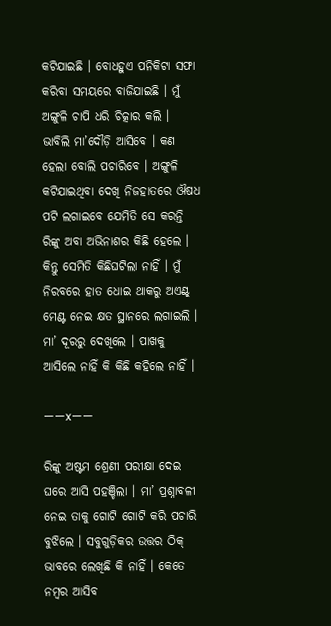କଟିଯାଇଛି । ବୋଧହୁଏ ପନିକିଟା ସଫା କରିବା ସମୟରେ ବାଜିଯାଇଛି । ମୁଁ ଅଙ୍ଗୁଳି ଚାପି ଧରି ଚିତ୍କାର କଲି । ଭାବିଲି ମା’ଦୌଡ଼ି ଆସିବେ । କଣ ହେଲା ବୋଲି ପଚାରିବେ । ଅଙ୍ଗୁଳି କଟିଯାଇଥିବା ଦେଖି ନିଜହାତରେ ଔଷଧ ପଟି ଲଗାଇବେ ଯେମିତି ସେ କରନ୍ତି ରିଙ୍କୁ ଅବା ଅଭିନାଶର କିଛି ହେଲେ । କିନ୍ତୁ ସେମିତି କିଛିଘଟିଲା ନାହିଁ । ମୁଁ ନିରବରେ ହାତ ଧୋଇ ଥାକରୁ ଅଏଣ୍ଟ୍‌ ମେଣ୍ଟ ନେଇ କ୍ଷତ ସ୍ଥାନରେ ଲଗାଇଲି । ମା’ ଦୂରରୁ ଦେଖିଲେ । ପାଖକୁ ଆସିଲେ ନାହିଁ କି କିଛି କହିଲେ ନାହିଁ ।

——x——

ରିଙ୍କୁ ଅଷ୍ଟମ ଶ୍ରେଣୀ ପରୀକ୍ଷା ଦେଇ ଘରେ ଆସି ପହଞ୍ଚିଲା । ମା’ ପ୍ରଶ୍ନାବଳୀ ନେଇ ତାକୁ ଗୋଟି ଗୋଟି କରି ପଚାରି ବୁଝିଲେ । ସବୁଗୁଡ଼ିକର ଉତ୍ତର ଠିକ୍ ଭାବରେ ଲେଖିଛି କି ନାହିଁ । କେତେ ନମ୍ୱର ଆସିବ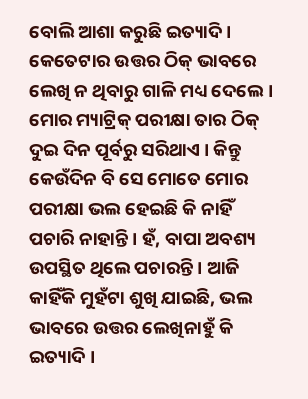ବୋଲି ଆଶା କରୁଛି ଇତ୍ୟାଦି । କେତେଟାର ଉତ୍ତର ଠିକ୍ ଭାବରେ ଲେଖି ନ ଥିବାରୁ ଗାଳି ମଧ୍ୟ ଦେଲେ । ମୋର ମ୍ୟାଟ୍ରିକ୍ ପରୀକ୍ଷା ତାର ଠିକ୍ ଦୁଇ ଦିନ ପୂର୍ବରୁ ସରିଥାଏ । କିନ୍ତୁ କେଉଁଦିନ ବି ସେ ମୋତେ ମୋର ପରୀକ୍ଷା ଭଲ ହେଇଛି କି ନାହିଁ ପଚାରି ନାହାନ୍ତି । ହଁ, ବାପା ଅବଶ୍ୟ ଉପସ୍ଥିତ ଥିଲେ ପଚାରନ୍ତି । ଆଜି କାହିଁକି ମୁହଁଟା ଶୁଖି ଯାଇଛି, ଭଲ ଭାବରେ ଉତ୍ତର ଲେଖିନାହୁଁ କି ଇତ୍ୟାଦି ।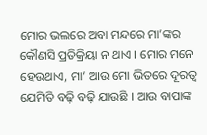ମୋର ଭଲରେ ଅବା ମନ୍ଦରେ ମା’ଙ୍କର କୌଣସି ପ୍ରତିକ୍ରିୟା ନ ଥାଏ । ମୋର ମନେ ହେଉଥାଏ, ମା’ ଆଉ ମୋ ଭିତରେ ଦୂରତ୍ୱ ଯେମିତି ବଢ଼ି ବଢ଼ି ଯାଉଛି । ଆଉ ବାପାଙ୍କ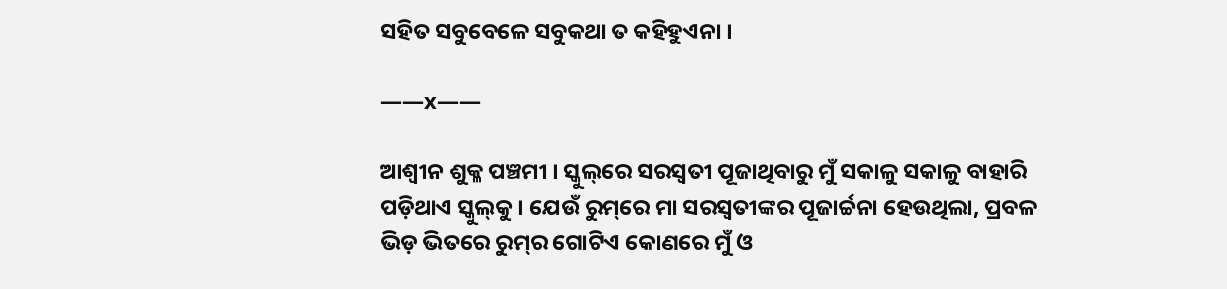ସହିତ ସବୁବେଳେ ସବୁକଥା ତ କହିହୁଏନା ।

——x——

ଆଶ୍ୱୀନ ଶୁକ୍ଳ ପଞ୍ଚମୀ । ସ୍କୁଲ୍‌ରେ ସରସ୍ୱତୀ ପୂଜାଥିବାରୁ ମୁଁ ସକାଳୁ ସକାଳୁ ବାହାରି ପଡ଼ିଥାଏ ସ୍କୁଲ୍‌କୁ । ଯେଉଁ ରୁମ୍‌ରେ ମା ସରସ୍ୱତୀଙ୍କର ପୂଜାର୍ଚ୍ଚନା ହେଉଥିଲା, ପ୍ରବଳ ଭିଡ଼ ଭିତରେ ରୁମ୍‌ର ଗୋଟିଏ କୋଣରେ ମୁଁ ଓ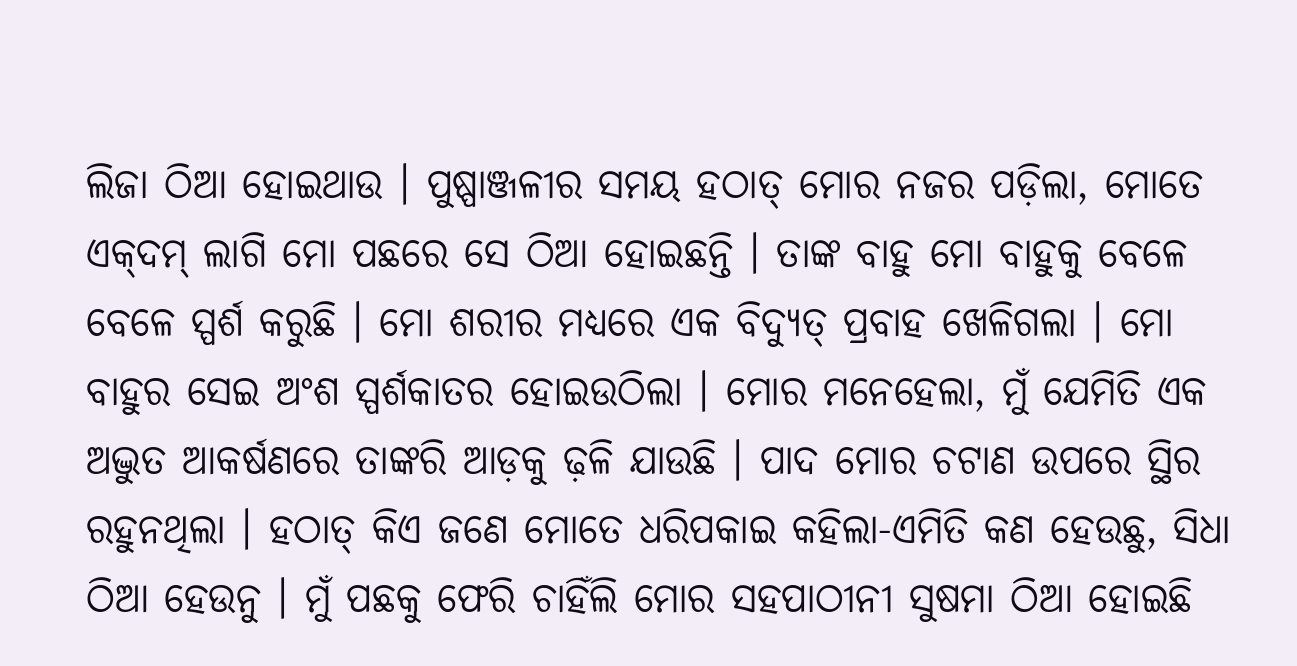ଲିଜା ଠିଆ ହୋଇଥାଉ । ପୁଷ୍ପାଞ୍ଜଳୀର ସମୟ ହଠାତ୍ ମୋର ନଜର ପଡ଼ିଲା, ମୋତେ ଏକ୍‌ଦମ୍ ଲାଗି ମୋ ପଛରେ ସେ ଠିଆ ହୋଇଛନ୍ତି । ତାଙ୍କ ବାହୁ ମୋ ବାହୁକୁ ବେଳେ ବେଳେ ସ୍ପର୍ଶ କରୁଛି । ମୋ ଶରୀର ମଧ୍ୟରେ ଏକ ବିଦ୍ୟୁତ୍ ପ୍ରବାହ ଖେଳିଗଲା । ମୋ ବାହୁର ସେଇ ଅଂଶ ସ୍ପର୍ଶକାତର ହୋଇଉଠିଲା । ମୋର ମନେହେଲା, ମୁଁ ଯେମିତି ଏକ ଅଦ୍ଭୁତ ଆକର୍ଷଣରେ ତାଙ୍କରି ଆଡ଼କୁ ଢ଼ଳି ଯାଉଛି । ପାଦ ମୋର ଚଟାଣ ଉପରେ ସ୍ଥିର ରହୁନଥିଲା । ହଠାତ୍ କିଏ ଜଣେ ମୋତେ ଧରିପକାଇ କହିଲା-ଏମିତି କଣ ହେଉଛୁ, ସିଧା ଠିଆ ହେଉନୁ । ମୁଁ ପଛକୁ ଫେରି ଚାହିଁଲି ମୋର ସହପାଠୀନୀ ସୁଷମା ଠିଆ ହୋଇଛି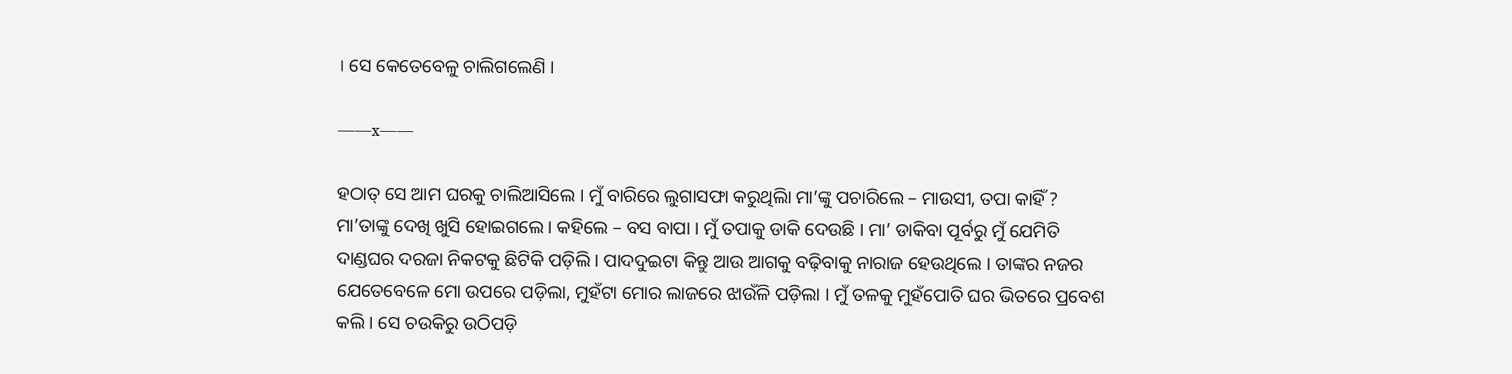। ସେ କେତେବେଳୁ ଚାଲିଗଲେଣି ।

——x——

ହଠାତ୍ ସେ ଆମ ଘରକୁ ଚାଲିଆସିଲେ । ମୁଁ ବାରିରେ ଲୁଗାସଫା କରୁଥିଲିା ମା’ଙ୍କୁ ପଚାରିଲେ – ମାଉସୀ, ତପା କାହିଁ ? ମା’ତାଙ୍କୁ ଦେଖି ଖୁସି ହୋଇଗଲେ । କହିଲେ – ବସ ବାପା । ମୁଁ ତପାକୁ ଡାକି ଦେଉଛି । ମା’ ଡାକିବା ପୂର୍ବରୁ ମୁଁ ଯେମିତି ଦାଣ୍ଡଘର ଦରଜା ନିକଟକୁ ଛିଟିକି ପଡ଼ିଲି । ପାଦଦୁଇଟା କିନ୍ତୁ ଆଉ ଆଗକୁ ବଢ଼ିବାକୁ ନାରାଜ ହେଉଥିଲେ । ତାଙ୍କର ନଜର ଯେତେବେଳେ ମୋ ଉପରେ ପଡ଼ିଲା, ମୁହଁଟା ମୋର ଲାଜରେ ଝାଉଁଳି ପଡ଼ିଲା । ମୁଁ ତଳକୁ ମୁହଁପୋତି ଘର ଭିତରେ ପ୍ରବେଶ କଲି । ସେ ଚଉକିରୁ ଉଠିପଡ଼ି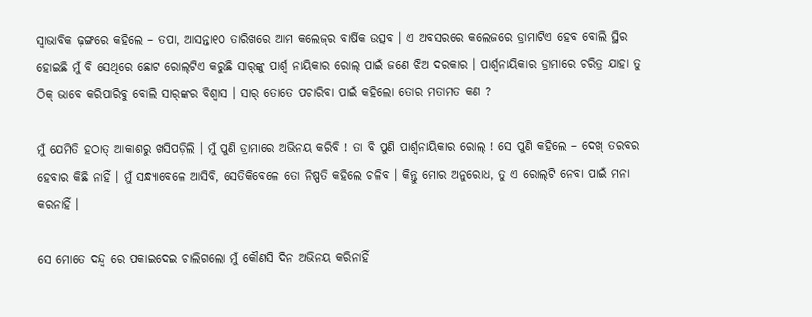ସ୍ୱାଭାବିକ ଢ଼ଙ୍ଗରେ କହିଲେ – ତପା, ଆସନ୍ତା୧୦ ତାରିଖରେ ଆମ କଲେଜ୍‌ର ବାର୍ଷିକ ଉତ୍ସବ । ଏ ଅବସରରେ କଲେଜରେ ଡ୍ରାମାଟିଏ ହେବ ବୋଲି ସ୍ଥିର ହୋଇଛି ମୁଁ ବି ସେଥିରେ ଛୋଟ ରୋଲ୍‌ଟିଏ କରୁଛି ସାର୍‌ଙ୍କୁ ପାର୍ଶ୍ୱ ନାୟିକାର ରୋଲ୍ ପାଇଁ ଜଣେ ଝିଅ ଦରକାର । ପାର୍ଶ୍ୱନାୟିକାର ଡ୍ରାମାରେ ଚରିତ୍ର ଯାହା ତୁ ଠିକ୍ ଭାବେ କରିପାରିବୁ ବୋଲି ସାର୍‌ଙ୍କର ବିଶ୍ୱାସ । ସାର୍ ତୋତେ ପଚାରିବା ପାଇଁ କହିଲୋ ତୋର ମତାମତ କଣ ?

ମୁଁ ଯେମିତି ହଠାତ୍ ଆକାଶରୁ ଖସିପଡ଼ିଲି । ମୁଁ ପୁଣି ଡ୍ରାମାରେ ଅଭିନୟ କରିବି ! ତା ବି ପୁଣି ପାର୍ଶ୍ୱନାୟିକାର ରୋଲ୍ ! ସେ ପୁଣି କହିଲେ – ଦେଖ୍ ତରବର ହେବାର କିଛି ନାହିଁ । ମୁଁ ସନ୍ଧ୍ୟାବେଳେ ଆସିବି, ସେତିକିବେଳେ ତୋ ନିଷ୍ପତି କହିଲେ ଚଳିବ । କିନ୍ତୁ ମୋର ଅନୁରୋଧ, ତୁ ଏ ରୋଲ୍‌ଟି ନେବା ପାଇଁ ମନା କରନାହିଁ ।

ସେ ମୋତେ ଦନ୍ଦ୍ୱ ରେ ପକାଇଦେଇ ଚାଲିଗଲୋ ମୁଁ କୌଣସି ଦିନ ଅଭିନୟ କରିନାହିଁ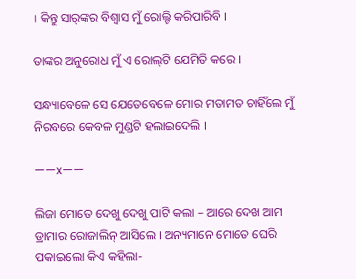। କିନ୍ତୁ ସାର୍‌ଙ୍କର ବିଶ୍ୱାସ ମୁଁ ରୋଲ୍ଟି କରିପାରିବି ।

ତାଙ୍କର ଅନୁରୋଧ ମୁଁ ଏ ରୋଲ୍‌ଟି ଯେମିତି କରେ ।

ସନ୍ଧ୍ୟାବେଳେ ସେ ଯେତେବେଳେ ମୋର ମତାମତ ଚାହିଁଲେ ମୁଁ ନିରବରେ କେବଳ ମୁଣ୍ଡଟି ହଲାଇଦେଲି ।

——x——

ଲିଜା ମୋତେ ଦେଖୁ ଦେଖୁ ପାଟି କଲା – ଆରେ ଦେଖ ଆମ ଡ୍ରାମାର ରୋଜାଲିନ୍ ଆସିଲେ । ଅନ୍ୟମାନେ ମୋତେ ଘେରି ପକାଇଲୋ କିଏ କହିଲା-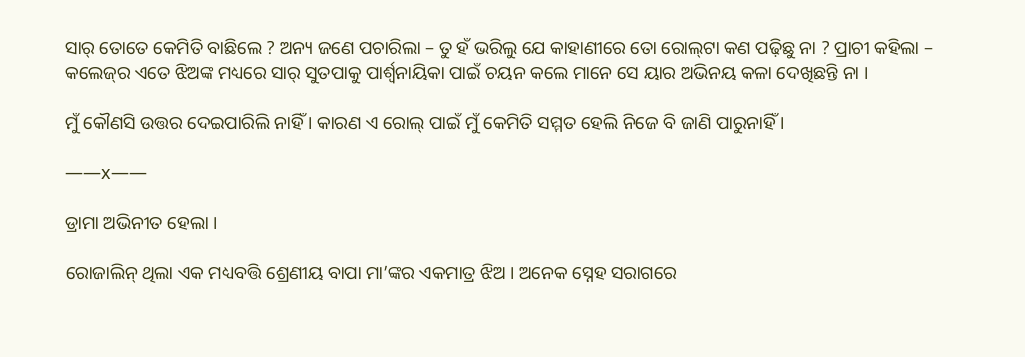ସାର୍ ତୋତେ କେମିତି ବାଛିଲେ ? ଅନ୍ୟ ଜଣେ ପଚାରିଲା – ତୁ ହଁ ଭରିଲୁ ଯେ କାହାଣୀରେ ତୋ ରୋଲ୍‌ଟା କଣ ପଢ଼ିଛୁ ନା ? ପ୍ରାଚୀ କହିଲା – କଲେଜ୍‌ର ଏତେ ଝିଅଙ୍କ ମଧ୍ୟରେ ସାର୍ ସୁତପାକୁ ପାର୍ଶ୍ୱନାୟିକା ପାଇଁ ଚୟନ କଲେ ମାନେ ସେ ୟାର ଅଭିନୟ କଳା ଦେଖିଛନ୍ତି ନା ।

ମୁଁ କୌଣସି ଉତ୍ତର ଦେଇପାରିଲି ନାହିଁ । କାରଣ ଏ ରୋଲ୍ ପାଇଁ ମୁଁ କେମିତି ସମ୍ମତ ହେଲି ନିଜେ ବି ଜାଣି ପାରୁନାହିଁ ।

——x——

ଡ୍ରାମା ଅଭିନୀତ ହେଲା ।

ରୋଜାଲିନ୍‌ ଥିଲା ଏକ ମଧ୍ୟବତ୍ତି ଶ୍ରେଣୀୟ ବାପା ମା’ଙ୍କର ଏକମାତ୍ର ଝିଅ । ଅନେକ ସ୍ନେହ ସରାଗରେ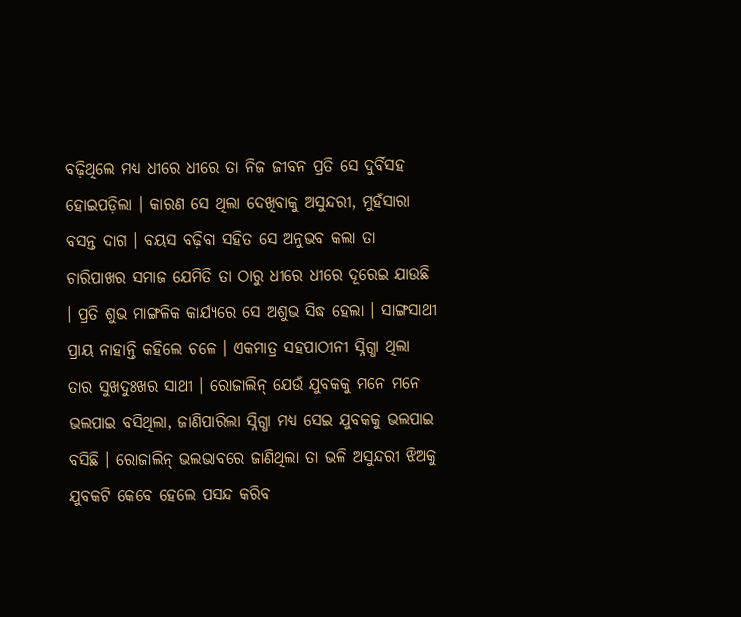ବଢ଼ିଥିଲେ ମଧ୍ୟ ଧୀରେ ଧୀରେ ତା ନିଜ ଜୀବନ ପ୍ରତି ସେ ଦୁର୍ବିସହ ହୋଇପଡ଼ିଲା । କାରଣ ସେ ଥିଲା ଦେଖିବାକୁ ଅସୁନ୍ଦରୀ, ମୁହଁସାରା ବସନ୍ତ ଦାଗ । ବୟସ ବଢ଼ିବା ସହିତ ସେ ଅନୁଭବ କଲା ତା ଚାରିପାଖର ସମାଜ ଯେମିତି ତା ଠାରୁ ଧୀରେ ଧୀରେ ଦୂରେଇ ଯାଉଛି । ପ୍ରତି ଶୁଭ ମାଙ୍ଗଳିକ କାର୍ଯ୍ୟରେ ସେ ଅଶୁଭ ସିଦ୍ଧ ହେଲା । ସାଙ୍ଗସାଥୀ ପ୍ରାୟ ନାହାନ୍ତି କହିଲେ ଚଳେ । ଏକମାତ୍ର ସହପାଠୀନୀ ସ୍ନିଗ୍ଧା ଥିଲା ତାର ସୁଖଦୁଃଖର ସାଥୀ । ରୋଜାଲିନ୍ ଯେଉଁ ଯୁବକକୁ ମନେ ମନେ ଭଲପାଇ ବସିଥିଲା, ଜାଣିପାରିଲା ସ୍ନିଗ୍ଧା ମଧ୍ୟ ସେଇ ଯୁବକକୁ ଭଲପାଇ ବସିଛି । ରୋଜାଲିନ୍ ଭଲଭାବରେ ଜାଣିଥିଲା ତା ଭଳି ଅସୁନ୍ଦରୀ ଝିଅକୁ ଯୁବକଟି କେବେ ହେଲେ ପସନ୍ଦ କରିବ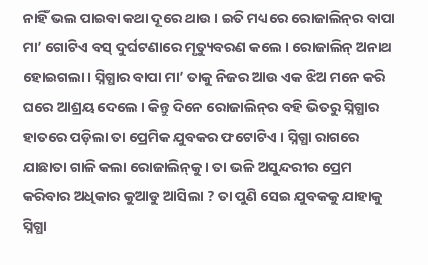ନାହିଁ ଭଲ ପାଇବା କଥା ଦୂରେ ଥାଉ । ଇତି ମଧ୍ୟରେ ରୋଜାଲିନ୍‌ର ବାପା ମା’ ଗୋଟିଏ ବସ୍ ଦୁର୍ଘଟଣାରେ ମୃତ୍ୟୁବରଣ କଲେ । ରୋଜାଲିନ୍ ଅନାଥ ହୋଇଗଲା । ସ୍ନିଗ୍ଧାର ବାପା ମା’ ତାକୁ ନିଜର ଆଉ ଏକ ଝିଅ ମନେ କରି ଘରେ ଆଶ୍ରୟ ଦେଲେ । କିନ୍ତୁ ଦିନେ ରୋଜାଲିନ୍‌ର ବହି ଭିତରୁ ସ୍ନିଗ୍ଧାର ହାତରେ ପଡ଼ିଲା ତା ପ୍ରେମିକ ଯୁବକର ଫଟୋଟିଏ । ସ୍ନିଗ୍ଧା ରାଗରେ ଯାଛାତା ଗାଳି କଲା ରୋଜାଲିନ୍‌କୁ । ତା ଭଳି ଅସୁନ୍ଦରୀର ପ୍ରେମ କରିବାର ଅଧିକାର କୁଆଡୁ ଆସିଲା ? ତା ପୁଣି ସେଇ ଯୁବକକୁ ଯାହାକୁ ସ୍ନିଗ୍ଧା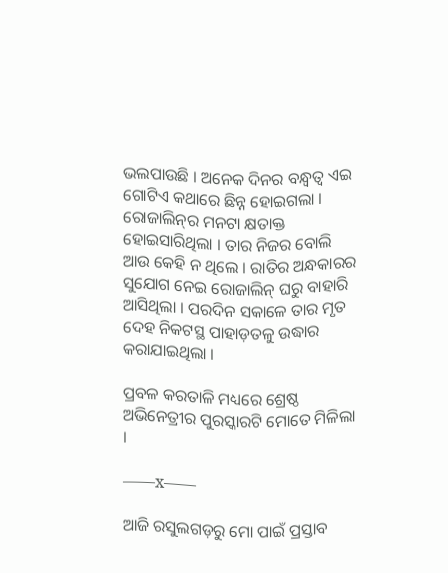ଭଲପାଉଛି । ଅନେକ ଦିନର ବନ୍ଧ୍ୱତ୍ୱ ଏଇ ଗୋଟିଏ କଥାରେ ଛିନ୍ନ ହୋଇଗଲା । ରୋଜାଲିନ୍‌ର ମନଟା କ୍ଷତାକ୍ତ ହୋଇସାରିଥିଲା । ତାର ନିଜର ବୋଲି ଆଉ କେହି ନ ଥିଲେ । ରାତିର ଅନ୍ଧକାରର ସୁଯୋଗ ନେଇ ରୋଜାଲିନ୍ ଘରୁ ବାହାରି ଆସିଥିଲା । ପରଦିନ ସକାଳେ ତାର ମୃତ ଦେହ ନିକଟସ୍ଥ ପାହାଡ଼ତଳୁ ଉଦ୍ଧାର କରାଯାଇଥିଲା ।

ପ୍ରବଳ କରତାଳି ମଧ୍ୟରେ ଶ୍ରେଷ୍ଠ ଅଭିନେତ୍ରୀର ପୁରସ୍କାରଟି ମୋତେ ମିଳିଲା ।

——x——

ଆଜି ରସୁଲଗଡ଼ରୁ ମୋ ପାଇଁ ପ୍ରସ୍ତାବ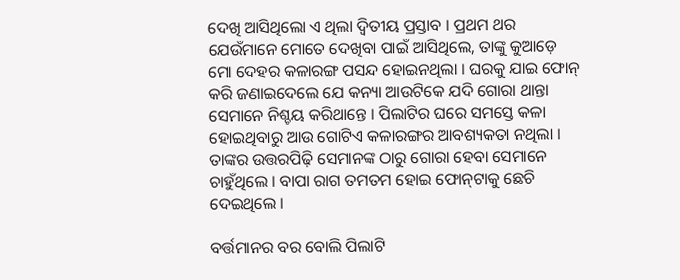ଦେଖି ଆସିଥିଲୋ ଏ ଥିଲା ଦ୍ୱିତୀୟ ପ୍ରସ୍ତାବ । ପ୍ରଥମ ଥର ଯେଉଁମାନେ ମୋତେ ଦେଖିବା ପାଇଁ ଆସିଥିଲେ, ତାଙ୍କୁ କୁଆଡ଼େ ମୋ ଦେହର କଳାରଙ୍ଗ ପସନ୍ଦ ହୋଇନଥିଲା । ଘରକୁ ଯାଇ ଫୋନ୍ କରି ଜଣାଇଦେଲେ ଯେ କନ୍ୟା ଆଉଟିକେ ଯଦି ଗୋରା ଥାନ୍ତା ସେମାନେ ନିଶ୍ଚୟ କରିଥାନ୍ତେ । ପିଲାଟିର ଘରେ ସମସ୍ତେ କଳା ହୋଇଥିବାରୁ ଆଉ ଗୋଟିଏ କଳାରଙ୍ଗର ଆବଶ୍ୟକତା ନଥିଲା । ତାଙ୍କର ଉତ୍ତରପିଢ଼ି ସେମାନଙ୍କ ଠାରୁ ଗୋରା ହେବା ସେମାନେ ଚାହୁଁଥିଲେ । ବାପା ରାଗ ତମତମ ହୋଇ ଫୋନ୍‌ଟାକୁ ଛେଚି ଦେଇଥିଲେ ।

ବର୍ତ୍ତମାନର ବର ବୋଲି ପିଲାଟି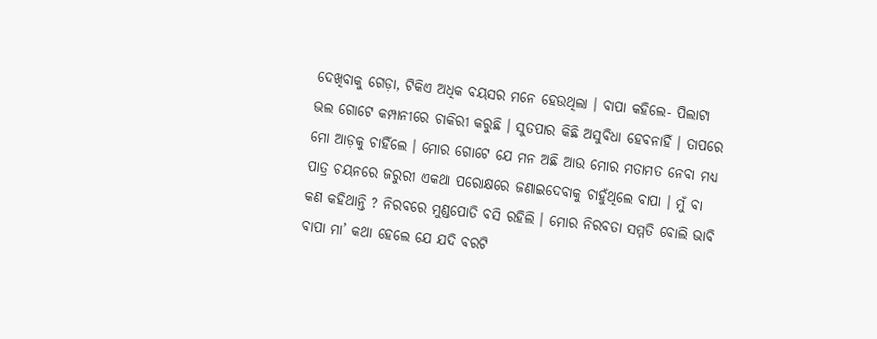ଦେଖିବାକୁ ଗେଡ଼ା, ଟିକିଏ ଅଧିକ ବୟସର ମନେ ହେଉଥିଲା । ବାପା କହିଲେ- ପିଲାଟା ଭଲ ଗୋଟେ କମ୍ପାନୀରେ ଚାକିରୀ କରୁଛି । ସୁତପାର କିଛି ଅସୁବିଧା ହେବନାହିଁ । ତାପରେ ମୋ ଆଡ଼କୁ ଚାହିଁଲେ । ମୋର ଗୋଟେ ଯେ ମନ ଅଛି ଆଉ ମୋର ମତାମତ ନେବା ମଧ୍ୟ ପାତ୍ର ଚୟନରେ ଜରୁରୀ ଏକଥା ପରୋକ୍ଷରେ ଜଣାଇଦେବାକୁ ଚାହୁଁଥିଲେ ବାପା । ମୁଁ ବା କଣ କହିଥାନ୍ତି ? ନିରବରେ ମୁଣ୍ଡପୋତି ବସି ରହିଲି । ମୋର ନିରବତା ସମ୍ମତି ବୋଲି ଭାବି ବାପା ମା’ କଥା ହେଲେ ଯେ ଯଦି ବରଟି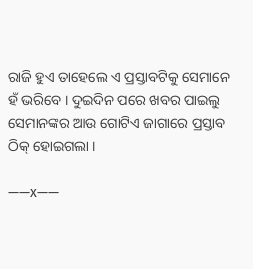ରାଜି ହୁଏ ତାହେଲେ ଏ ପ୍ରସ୍ତାବଟିକୁ ସେମାନେ ହଁ ଭରିବେ । ଦୁଇଦିନ ପରେ ଖବର ପାଇଲୁ ସେମାନଙ୍କର ଆଉ ଗୋଟିଏ ଜାଗାରେ ପ୍ରସ୍ତାବ ଠିକ୍ ହୋଇଗଲା ।

——x——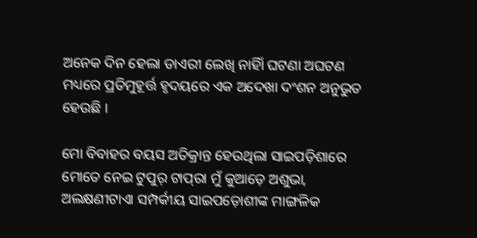ଅନେକ ଦିନ ହେଲା ଡାଏରୀ ଲେଖି ନାହିାଁ ଘଟଣା ଅଘଟଣ ମଧ୍ୟରେ ପ୍ରତିମୁହୂର୍ତ୍ତ ହୃଦୟରେ ଏକ ଅଦେଖା ଦଂଶନ ଅନୁଭୁତ ହେଉଛି ।

ମୋ ବିବାହର ବୟସ ଅତିକ୍ରାନ୍ତ ହେଉଥିଲା ସାଇପଡ଼ିଶାରେ ମୋତେ ନେଇ ଟୁପୁର୍ ଟାପ୍‌ରା ମୁଁ କୁଆଡ଼େ ଅଶୁଭା, ଅଲକ୍ଷଣୀଟାଏା ସମ୍ପର୍କୀୟ ସାଇପଡ଼ୋଶୀଙ୍କ ମାଙ୍ଗଳିକ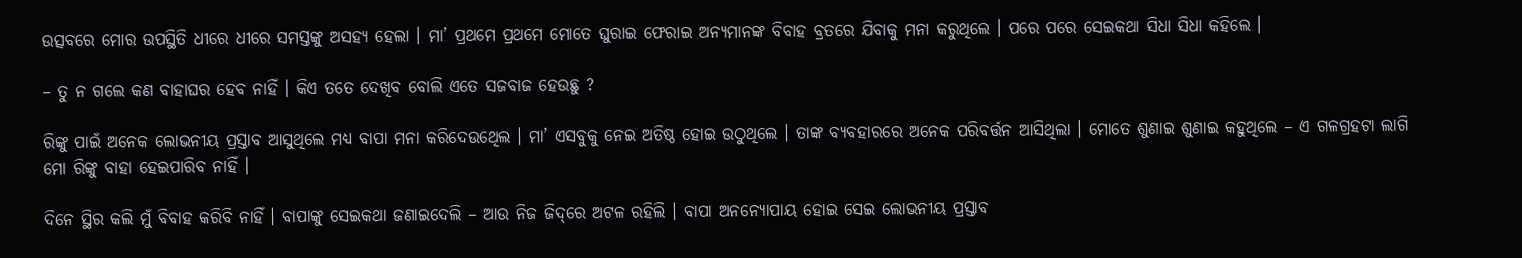ଉତ୍ସବରେ ମୋର ଉପସ୍ଥିତି ଧୀରେ ଧୀରେ ସମସ୍ତଙ୍କୁ ଅସହ୍ୟ ହେଲା । ମା’ ପ୍ରଥମେ ପ୍ରଥମେ ମୋତେ ଘୁରାଇ ଫେରାଇ ଅନ୍ୟମାନଙ୍କ ବିବାହ ବ୍ରତରେ ଯିବାକୁ ମନା କରୁଥିଲେ । ପରେ ପରେ ସେଇକଥା ସିଧା ସିଧା କହିଲେ ।

– ତୁ ନ ଗଲେ କଣ ବାହାଘର ହେବ ନାହିଁ । କିଏ ତତେ ଦେଖିବ ବୋଲି ଏତେ ସଜବାଜ ହେଉଛୁ ?

ରିଙ୍କୁ ପାଇଁ ଅନେକ ଲୋଭନୀୟ ପ୍ରସ୍ତାବ ଆସୁଥିଲେ ମଧ୍ୟ ବାପା ମନା କରିଦେଉଥେିଲ । ମା’ ଏସବୁକୁ ନେଇ ଅତିଷ୍ଠ ହୋଇ ଉଠୁଥିଲେ । ତାଙ୍କ ବ୍ୟବହାରରେ ଅନେକ ପରିବର୍ତ୍ତନ ଆସିଥିଲା । ମୋତେ ଶୁଣାଇ ଶୁଣାଇ କହୁଥିଲେ – ଏ ଗଳଗ୍ରହଟା ଲାଗି ମୋ ରିଙ୍କୁ ବାହା ହେଇପାରିବ ନାହିଁ ।

ଦିନେ ସ୍ଥିର କଲି ମୁଁ ବିବାହ କରିବି ନାହିଁ । ବାପାଙ୍କୁ ସେଇକଥା ଜଣାଇଦେଲି – ଆଉ ନିଜ ଜିଦ୍‌ରେ ଅଟଳ ରହିଲି । ବାପା ଅନନ୍ୟୋପାୟ ହୋଇ ସେଇ ଲୋଭନୀୟ ପ୍ରସ୍ତାବ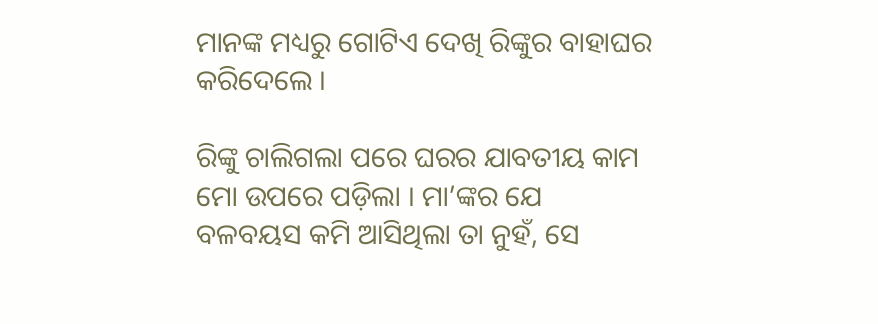ମାନଙ୍କ ମଧ୍ୟରୁ ଗୋଟିଏ ଦେଖି ରିଙ୍କୁର ବାହାଘର କରିଦେଲେ ।

ରିଙ୍କୁ ଚାଲିଗଲା ପରେ ଘରର ଯାବତୀୟ କାମ ମୋ ଉପରେ ପଡ଼ିଲା । ମା’ଙ୍କର ଯେ ବଳବୟସ କମି ଆସିଥିଲା ତା ନୁହଁ, ସେ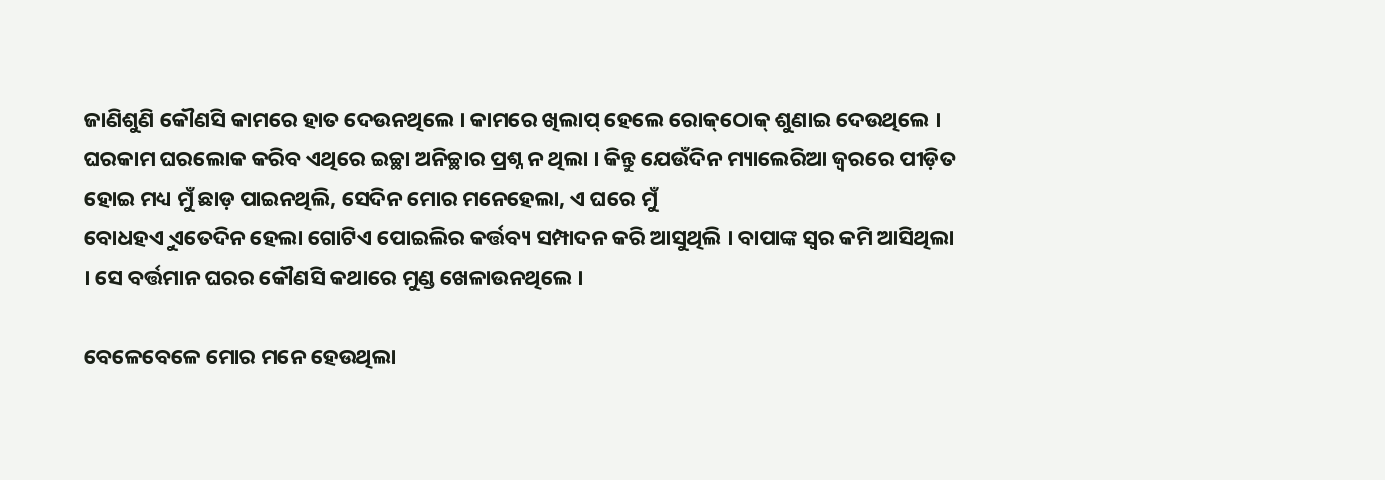ଜାଣିଶୁଣି କୌଣସି କାମରେ ହାତ ଦେଉନଥିଲେ । କାମରେ ଖିଲାପ୍ ହେଲେ ରୋକ୍‌ଠୋକ୍ ଶୁଣାଇ ଦେଉଥିଲେ । ଘରକାମ ଘରଲୋକ କରିବ ଏଥିରେ ଇଚ୍ଛା ଅନିଚ୍ଛାର ପ୍ରଶ୍ନ ନ ଥିଲା । କିନ୍ତୁ ଯେଉଁଦିନ ମ୍ୟାଲେରିଆ ଜ୍ୱରରେ ପୀଡ଼ିତ ହୋଇ ମଧ୍ୟ ମୁଁ ଛାଡ଼ ପାଇନଥିଲି, ସେଦିନ ମୋର ମନେହେଲା, ଏ ଘରେ ମୁଁ
ବୋଧହଏୁ ଏତେଦିନ ହେଲା ଗୋଟିଏ ପୋଇଲିର କର୍ତ୍ତବ୍ୟ ସମ୍ପାଦନ କରି ଆସୁଥିଲି । ବାପାଙ୍କ ସ୍ୱର କମି ଆସିଥିଲା । ସେ ବର୍ତ୍ତମାନ ଘରର କୌଣସି କଥାରେ ମୁଣ୍ଡ ଖେଳାଉନଥିଲେ ।

ବେଳେବେଳେ ମୋର ମନେ ହେଉଥିଲା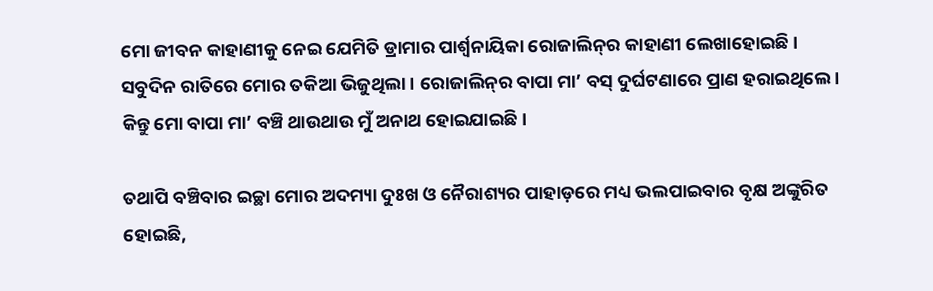ମୋ ଜୀବନ କାହାଣୀକୁ ନେଇ ଯେମିତି ଡ୍ରାମାର ପାର୍ଶ୍ୱନାୟିକା ରୋଜାଲିନ୍‌ର କାହାଣୀ ଲେଖାହୋଇଛି । ସବୁଦିନ ରାତିରେ ମୋର ତକିଆ ଭିଜୁଥିଲା । ରୋଜାଲିନ୍‌ର ବାପା ମା’ ବସ୍ ଦୁର୍ଘଟଣାରେ ପ୍ରାଣ ହରାଇଥିଲେ । କିନ୍ତୁ ମୋ ବାପା ମା’ ବଞ୍ଚି ଥାଉଥାଉ ମୁଁ ଅନାଥ ହୋଇଯାଇଛି ।

ତଥାପି ବଞ୍ଚିବାର ଇଚ୍ଛା ମୋର ଅଦମ୍ୟା ଦୁଃଖ ଓ ନୈରାଶ୍ୟର ପାହାଡ଼ରେ ମଧ୍ୟ ଭଲପାଇବାର ବୃକ୍ଷ ଅଙ୍କୁରିତ ହୋଇଛି,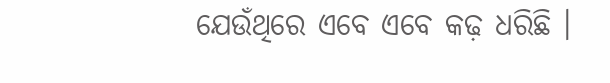ଯେଉଁଥିରେ ଏବେ ଏବେ କଢ଼ ଧରିଛି ।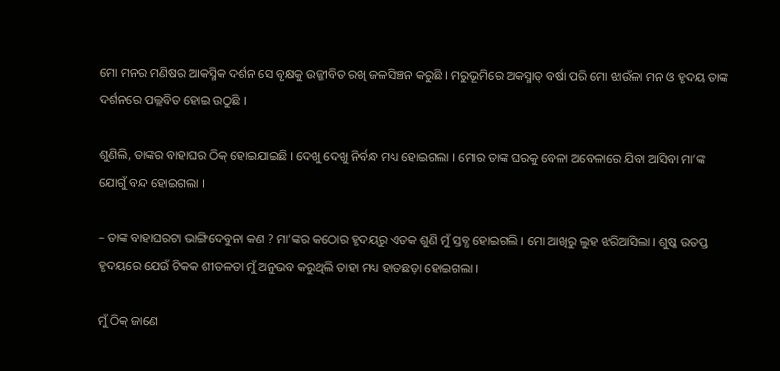ମୋ ମନର ମଣିଷର ଆକସ୍ମିକ ଦର୍ଶନ ସେ ବୃକ୍ଷକୁ ଉଜ୍ଜୀବିତ ରଖି ଜଳସିଞ୍ଚନ କରୁଛି । ମରୁଭୂମିରେ ଅକସ୍ମାତ୍ ବର୍ଷା ପରି ମୋ ଝାଉଁଳା ମନ ଓ ହୃଦୟ ତାଙ୍କ ଦର୍ଶନରେ ପଲ୍ଲବିତ ହୋଇ ଉଠୁଛି ।

ଶୁଣିଲି, ତାଙ୍କର ବାହାଘର ଠିକ୍ ହୋଇଯାଇଛି । ଦେଖୁ ଦେଖୁ ନିର୍ବନ୍ଧ ମଧ୍ୟ ହୋଇଗଲା । ମୋର ତାଙ୍କ ଘରକୁ ବେଳା ଅବେଳାରେ ଯିବା ଆସିବା ମା’ଙ୍କ ଯୋଗୁଁ ବନ୍ଦ ହୋଇଗଲା ।

– ତାଙ୍କ ବାହାଘରଟା ଭାଙ୍ଗିଦେବୁନା କଣ ? ମା’ଙ୍କର କଠୋର ହୃଦୟରୁ ଏତକ ଶୁଣି ମୁଁ ସ୍ତବ୍ଧ ହୋଇଗଲି । ମୋ ଆଖିରୁ ଲୁହ ଝରିଆସିଲା । ଶୁଷ୍କ ଉତପ୍ତ ହୃଦୟରେ ଯେଉଁ ଟିକକ ଶୀତଳତା ମୁଁ ଅନୁଭବ କରୁଥିଲି ତାହା ମଧ୍ୟ ହାତଛଡ଼ା ହୋଇଗଲା ।

ମୁଁ ଠିକ୍ ଜାଣେ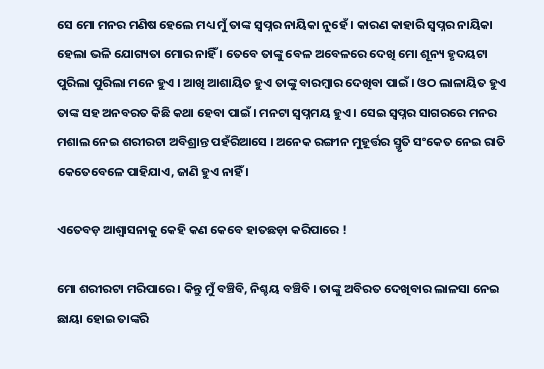ସେ ମୋ ମନର ମଣିଷ ହେଲେ ମଧ୍ୟ ମୁଁ ତାଙ୍କ ସ୍ୱପ୍ନର ନାୟିକା ନୁହେଁ । କାରଣ କାହାରି ସ୍ୱପ୍ନର ନାୟିକା ହେଲା ଭଳି ଯୋଗ୍ୟତା ମୋର ନାହିଁ । ତେବେ ତାଙ୍କୁ ବେଳ ଅବେଳରେ ଦେଖି ମୋ ଶୂନ୍ୟ ହୃଦୟଟା ପୁରିଲା ପୁରିଲା ମନେ ହୁଏ । ଆଖି ଆଶାୟିତ ହୁଏ ତାଙ୍କୁ ବାରମ୍ୱାର ଦେଖିବା ପାଇଁ । ଓଠ ଲାଳାୟିତ ହୁଏ ତାଙ୍କ ସହ ଅନବରତ କିଛି କଥା ହେବା ପାଇଁ । ମନଟା ସ୍ୱପ୍ନମୟ ହୁଏ । ସେଇ ସ୍ୱପ୍ନର ସାଗରରେ ମନର ମଶାଲ ନେଇ ଶରୀରଟା ଅବିଶ୍ରାନ୍ତ ପହଁରିଆସେ । ଅନେକ ରଙ୍ଗୀନ ମୁହୂର୍ତ୍ତର ସ୍ମୃତି ସଂକେତ ନେଇ ରାତି କେତେବେଳେ ପାହିଯାଏ, ଜାଣି ହୁଏ ନାହିଁ ।

ଏତେବଡ଼ ଆଶ୍ୱାସନାକୁ କେହି କଣ କେବେ ହାତଛଡ଼ା କରିପାରେ !

ମୋ ଶରୀରଟା ମରିପାରେ । କିନ୍ତୁ ମୁଁ ବଞ୍ଚିବି, ନିଶ୍ଚୟ ବଞ୍ଚିବି । ତାଙ୍କୁ ଅବିରତ ଦେଖିବାର ଲାଳସା ନେଇ ଛାୟା ହୋଇ ତାଙ୍କରି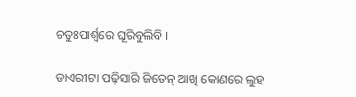ଚତୁଃପାର୍ଶ୍ୱରେ ଘୂରିବୁଲିବି ।

ଡାଏରୀଟା ପଢ଼ିସାରି ଜିତେନ୍ ଆଖି କୋଣରେ ଲୁହ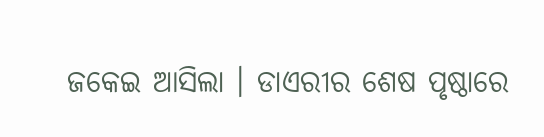ଜକେଇ ଆସିଲା । ଡାଏରୀର ଶେଷ ପୃଷ୍ଠାରେ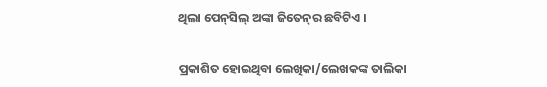ଥିଲା ପେନ୍‌ସିଲ୍ ଅଙ୍କା ଜିତେନ୍‌ର ଛବିଟିଏ ।

ପ୍ରକାଶିତ ହୋଇଥିବା ଲେଖିକା/ଲେଖକଙ୍କ ତାଲିକା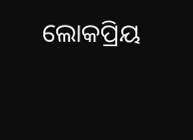ଲୋକପ୍ରିୟ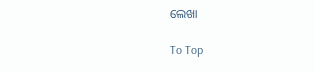ଲେଖା

To Top